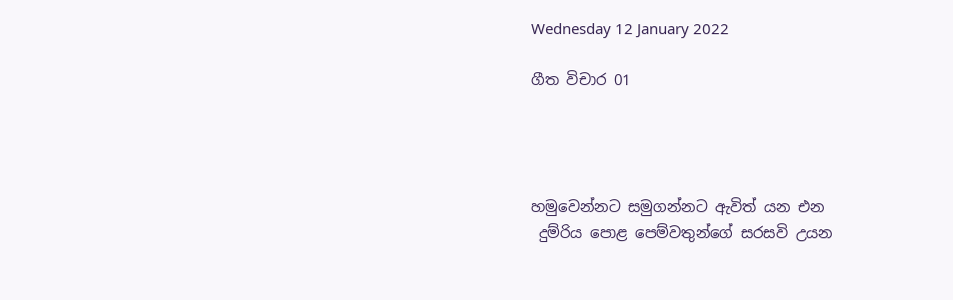Wednesday 12 January 2022

ගීත විචාර 01




හමුවෙන්නට සමුගන්නට ඇවිත් යන එන
 දුම්රිය පොළ පෙම්වතුන්ගේ සරසවි උයන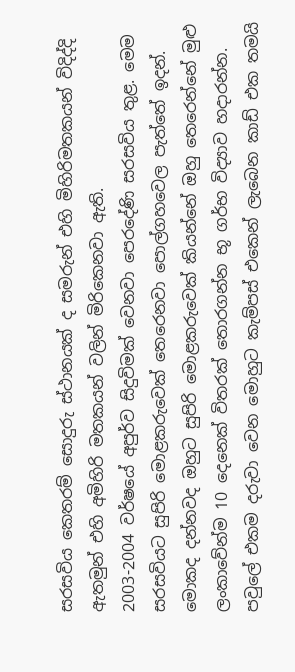සරසවිය කෙතරම් සොදුරු ස්ථානයක් ද සමරුන් එහි මිහිරිමතකයන් විදිද්දි ඇතමුන් එහි අමිහිරි මතකයන් වලින් මිරිකෙනවා ඇති.
2003-2004 වර්ෂයේ අපුර්ව සිදුවිමක් වෙනවා පෙරදේණි සරසවිය තුළ. මෙම සරසවියට සුපිරි මොළකරුවෙක් තෙරෙනවා පොල්ගහවෙල පැත්තේ ඉදන්. මොකද දන්නවද ඔහුට සුපිරි මොළකරුවෙක් කියන්නේ ඔහු තෙරෙන්නේ මුළු ලංකාවේන්ම 10 දෙනෙක් විතරක් තොරගන්න භූ ගර්භ විද්‍යාව හදාරන්න. පවුලේ එකම දරුවා වෙන මොහුට කැම්පස් එකෙන් ලැබෙන කාඩ් එක තමයි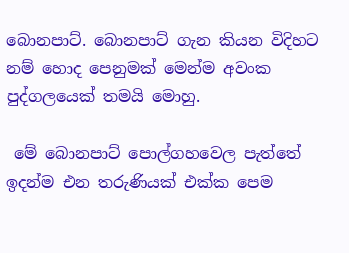බොනපාට්. බොනපාට් ගැන කියන විදිහට නම් හොද පෙනුමක් මෙන්ම අවංක පුද්ගලයෙක් තමයි මොහු.

 මේ බොනපාට් පොල්ගහවෙල පැත්තේ ඉදන්ම එන තරුණියක් එක්ක පෙම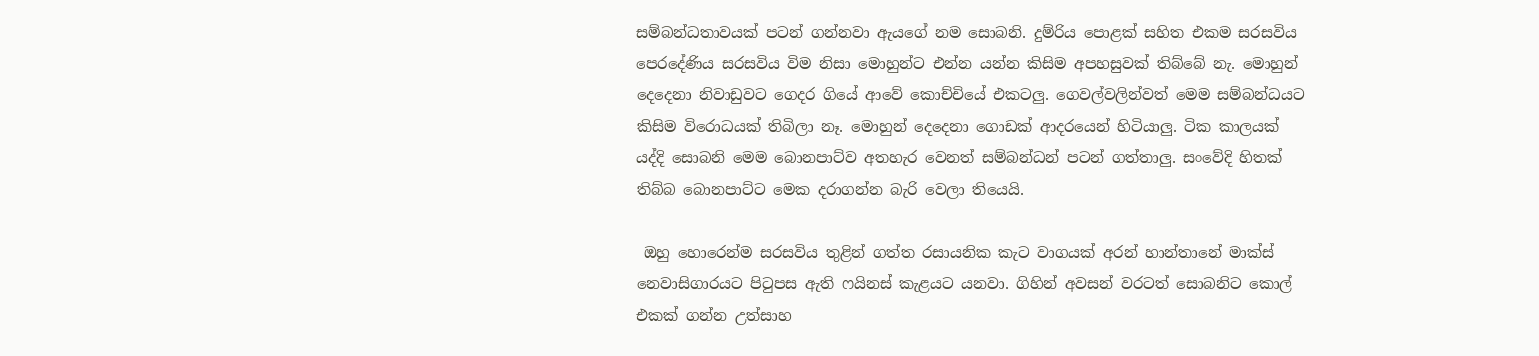සම්බන්ධතාවයක් පටන් ගන්නවා ඇයගේ නම සොබනි. දුම්රිය පොළක් සහිත එකම සරසවිය පෙරදේණිය සරසවිය විම නිසා මොහුන්ට එන්න යන්න කිසිම අපහසුවක් තිබ්බේ නැ. මොහුන් දෙදෙනා නිවාඩුවට ගෙදර ගියේ ආවේ කොච්චියේ එකටලු. ගෙවල්වලින්වත් මෙම සම්බන්ධයට කිසිම විරොධයක් තිබිලා නෑ. මොහුන් දෙදෙනා ගොඩක් ආදරයෙන් හිටියාලු. ටික කාලයක් යද්දි සොබනි මෙම බොනපාට්ව අතහැර වෙනත් සම්බන්ධන් පටන් ගත්තාලු. සංවේදි හිතක් තිබ්බ බොනපාට්ට මෙක දරාගන්න බැරි වෙලා තියෙයි.

 ඔහු හොරෙන්ම සරසවිය තුළින් ගත්ත රසායනික කැට වාගයක් අරන් හාන්තානේ මාක්ස් නෙවාසිගාරයට පිටුපස ඇති ෆයිනස් කැළයට යනවා. ගිහින් අවසන් වරටත් සොබනිට කොල් එකක් ගන්න උත්සාහ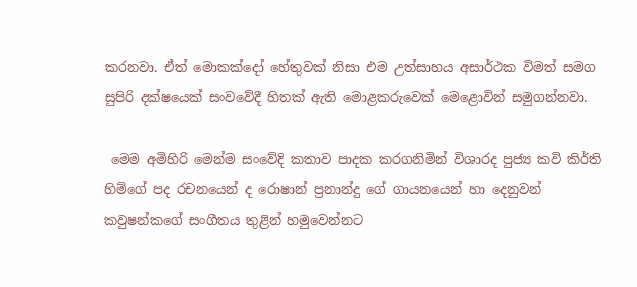කරනවා. ඒත් මොකක්දෝ හේතුවක් නිසා එම උත්සාහය අසාර්ථක විමත් සමග සුපිරි දක්ෂයෙක් සංවවේදී හිතක් ඇති මොළකරුවෙක් ‌මෙළොවින් සමුගන්නවා.

 මෙම අමිහිරි මෙන්ම සංවේදි කතාව පාදක කරගනිමින් විශාරද පුජ්‍ය කවි කිර්ති හිම්ගේ පද රචනයෙන් ද රොෂාන් ප්‍රනාන්දු ගේ ගායනයෙන් හා දෙනුවන් කවුෂන්කගේ සංගීතය තුළින් හමුවෙන්නට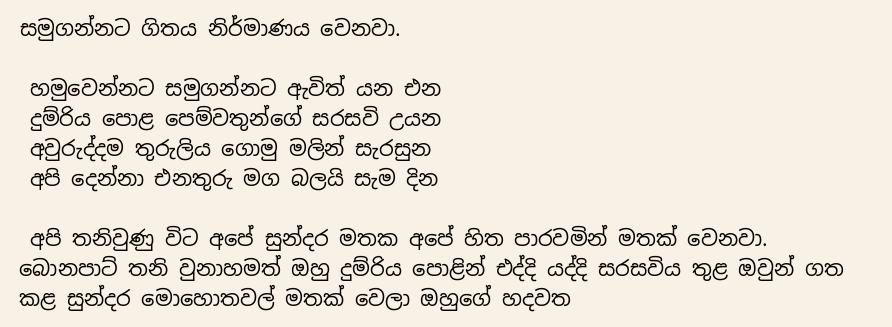සමුගන්නට ගිතය නිර්මාණය වෙනවා.

 හමුවෙන්නට සමුගන්නට ඇවිත් යන එන
 දුම්රිය පොළ පෙම්වතුන්ගේ සරසවි උයන
 අවුරුද්දම තුරුලිය ගොමු මලින් සැරසුන
 අපි දෙන්නා එනතුරු මග බලයි සැම දින

 අපි තනිවුණු විට අපේ සුන්දර මතක අපේ හිත පාරවමින් මතක් වෙනවා. බොනපාට් තනි වුනාහමත් ඔහු දුම්රිය පොළින් එද්දි යද්දි සරසවිය තුළ ඔවුන් ගත කළ සුන්දර මොහොතවල් මතක් වෙලා ඔහුගේ හදවත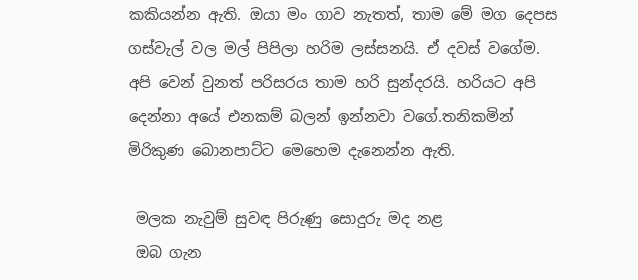කකියන්න ඇති. ඔයා මං ගාව නැතත්, තාම මේ මග දෙපස ගස්වැල් වල මල් පිපිලා හරිම ලස්සනයි. ඒ දවස් වගේම. අපි වෙන් වුනත් පරිසරය තාම හරි සුන්දරයි. හරියට අපි දෙන්නා අයේ එනකම් බලන් ඉන්නවා වගේ.තනිකමින් මිරිකුණ බොනපාට්ට මෙහෙම දැනෙන්න ඇති.

 මලක නැවුම් සුවඳ පිරුණු සොදුරු මද නළ
 ඔබ ගැන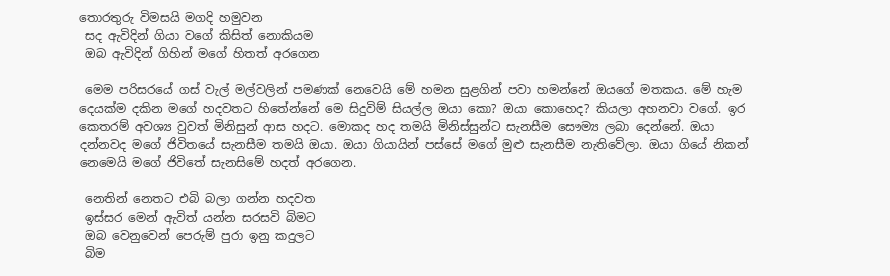තොරතුරු විමසයි මගදි හමුවන
 සද ඇවිදින් ගියා වගේ කිසිත් නොකියම
 ඔබ ඇවිදින් ගිහින් මගේ හිතත් අරගෙන

 මෙම පරිසරයේ ගස් වැල් මල්වලින් පමණක් නෙවෙයි මේ හමන සුළගින් පවා හමන්නේ ඔයගේ මතකය. මේ හැම දෙයක්ම දකින මගේ හදවතට හිතේන්නේ මෙ සිදුවිම් සියල්ල ඔයා කො? ඔයා ‌කොහෙද? කියලා අහනවා වගේ. ඉර කෙතරම් අවශ්‍ය වුවත් මිනිසුන් ආස හදට. මොකද හද තමයි මිනිස්සුන්ට සැනසීම සෞම්‍ය ලබා දෙන්නේ. ඔයා දන්නවද මගේ ජිවිතයේ සැනසීම තමයි ඔයා. ඔයා ගියායින් පස්සේ මගේ මුළු සැනසීම නැතිවේලා. ඔයා ගියේ නිකන් නෙමෙයි මගේ ජිවිතේ සැනසිමේ හදත් අරගෙන.

 නෙතින් නෙතට එබි බලා ගන්න හදවත
 ඉස්සර මෙන් ඇවිත් යන්න සරසවි බිමට
 ඔබ වෙනුවෙන් පෙරුම් පුරා ඉනු කදුලට
 බිම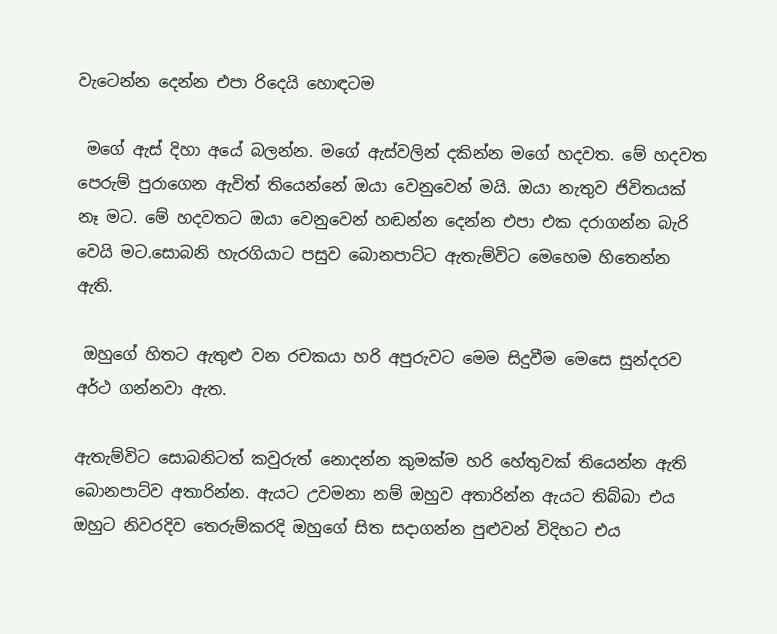වැටෙන්න දෙන්න එපා රිදෙයි හොඳටම

 මගේ ඇස් දිහා අයේ බලන්න. මගේ ඇස්වලින් දකින්න මගේ හදවත. මේ හදවත පෙරුම් පුරාගෙන ඇවිත් තියෙන්නේ ඔයා වෙනුවෙන් මයි. ඔයා නැතුව ජිවිතයක් නෑ මට. මේ හදවතට ඔයා වෙනුවෙන් හඬන්න දෙන්න එපා එක දරාගන්න බැරි වෙයි මට.සොබනි හැරගියාට පසුව බොනපාට්ට ඇතැම්විට මෙහෙම හිතෙන්න ඇති.

 ඔහුගේ හිතට ඇතුළු වන රචකයා හරි අපුරුවට මෙම සිදුවීම මෙසෙ සුන්දරව අර්ථ ගන්නවා ඇත.

ඇතැම්විට සොබනිටත් කවුරුත් නොදන්න කුමක්ම හරි හේතුවක් තියෙන්න ඇති බොනපාට්ව අතාරින්න. ඇයට උවමනා නම් ඔහුව අතාරින්න ඇයට තිබ්බා එය ඔහුට නිවරදිව තෙරුම්කරදි ඔහුගේ සිත සදාගන්න පුළුවන් විදිහට එය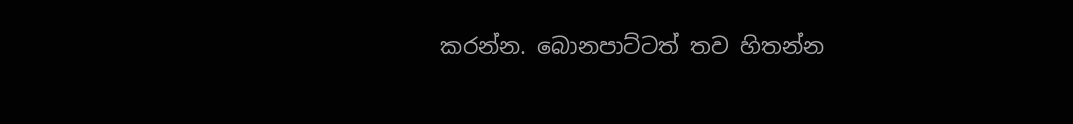කරන්න. බොනපාට්ටත් තව හිතන්න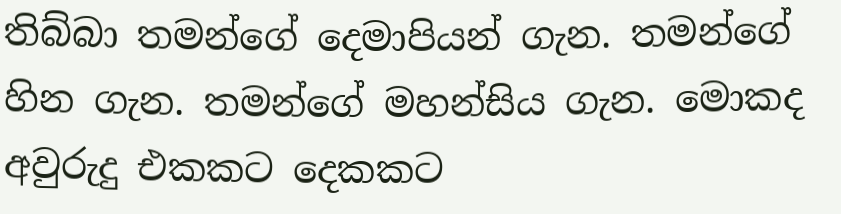තිබ්බා තමන්ගේ දෙමාපියන් ගැන. තමන්ගේ හින ගැන. තමන්ගේ මහන්සිය ගැන. මොකද අවුරුදු එකකට දෙකකට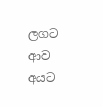ලගට ආව අයට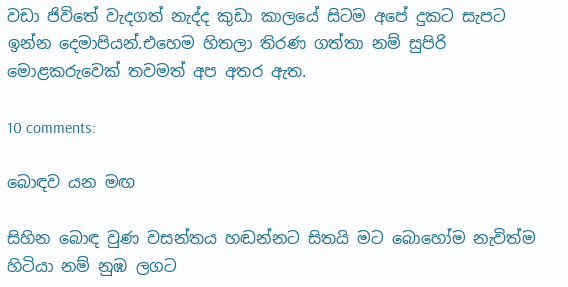වඩා ජිවිතේ වැදගත් නැද්ද කුඩා කාලයේ සිටම අපේ දුකට සැපට ඉන්න දෙමාපියන්.එහෙම හිතලා තිරණ ගත්තා නම් සුපිරි මොළකරුවෙක් තවමත් අප අතර ඇත.

10 comments:

බොඳව යන මඟ

සිහින බොඳ වුණ වසන්තය හඬන්නට සිතයි මට බොහෝම නැවිත්ම හිටියා නම් නුඹ ලගට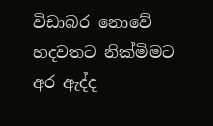විඩාබර නොවේ හදවතට නික්මිමට අර ඇද්ද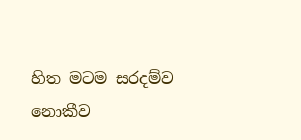හිත මටම සරදම්ව නොකීව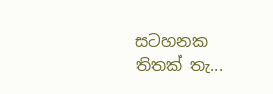සටහනක තිතක් තැ...